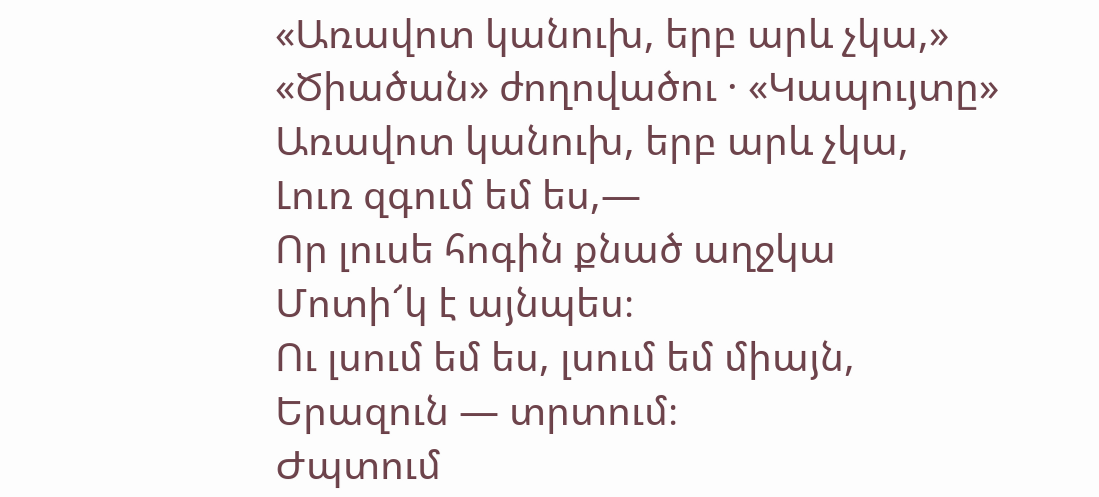«Առավոտ կանուխ, երբ արև չկա,»
«Ծիածան» ժողովածու · «Կապույտը»
Առավոտ կանուխ, երբ արև չկա,
Լուռ զգում եմ ես,—
Որ լուսե հոգին քնած աղջկա
Մոտի՜կ է այնպես։
Ու լսում եմ ես, լսում եմ միայն,
Երազուն — տրտում։
Ժպտում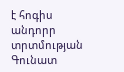է հոգիս անդորր տրտմության
Գունատ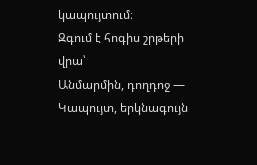կապույտում։
Զգում է հոգիս շրթերի վրա՝
Անմարմին, դողդոջ —
Կապույտ, երկնագույն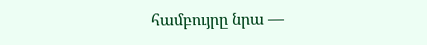համբույրը նրա —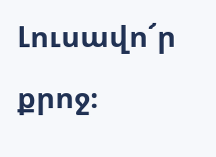Լուսավո՜ր քրոջ։